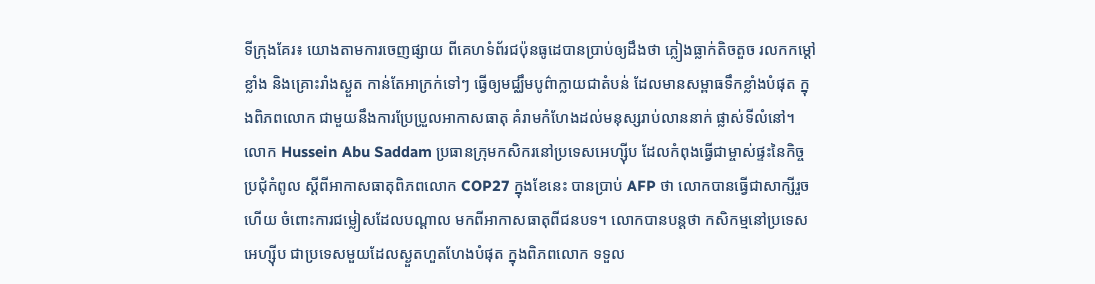ទីក្រុងគែរ៖ យោងតាមការចេញផ្សាយ ពីគេហទំព័រជប៉ុនធូដេបានប្រាប់ឲ្យដឹងថា ភ្លៀងធ្លាក់តិចតួច រលកកម្ដៅខ្លាំង និងគ្រោះរាំងស្ងួត កាន់តែអាក្រក់ទៅៗ ធ្វើឲ្យមជ្ឈឹមបូព៌ាក្លាយជាតំបន់ ដែលមានសម្ពាធទឹកខ្លាំងបំផុត ក្នុងពិភពលោក ជាមួយនឹងការប្រែប្រួលអាកាសធាតុ គំរាមកំហែងដល់មនុស្សរាប់លាននាក់ ផ្លាស់ទីលំនៅ។
លោក Hussein Abu Saddam ប្រធានក្រុមកសិករនៅប្រទេសអេហ្ស៊ីប ដែលកំពុងធ្វើជាម្ចាស់ផ្ទះនៃកិច្ចប្រជុំកំពូល ស្តីពីអាកាសធាតុពិភពលោក COP27 ក្នុងខែនេះ បានប្រាប់ AFP ថា លោកបានធ្វើជាសាក្សីរួចហើយ ចំពោះការជម្លៀសដែលបណ្តាល មកពីអាកាសធាតុពីជនបទ។ លោកបានបន្តថា កសិកម្មនៅប្រទេសអេហ្ស៊ីប ជាប្រទេសមួយដែលស្ងួតហួតហែងបំផុត ក្នុងពិភពលោក ទទួល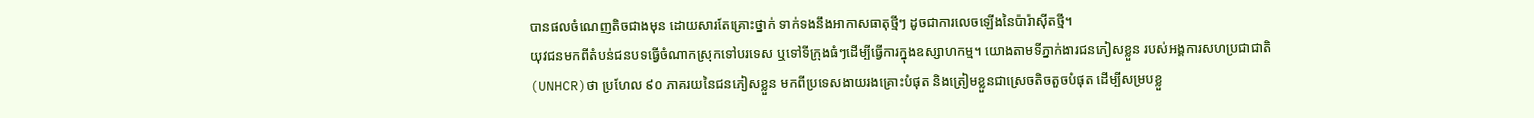បានផលចំណេញតិចជាងមុន ដោយសារតែគ្រោះថ្នាក់ ទាក់ទងនឹងអាកាសធាតុថ្មីៗ ដូចជាការលេចឡើងនៃប៉ារ៉ាស៊ីតថ្មី។
យុវជនមកពីតំបន់ជនបទធ្វើចំណាកស្រុកទៅបរទេស ឬទៅទីក្រុងធំៗដើម្បីធ្វើការក្នុងឧស្សាហកម្ម។ យោងតាមទីភ្នាក់ងារជនភៀសខ្លួន របស់អង្គការសហប្រជាជាតិ (UNHCR)ថា ប្រហែល ៩០ ភាគរយនៃជនភៀសខ្លួន មកពីប្រទេសងាយរងគ្រោះបំផុត និងត្រៀមខ្លួនជាស្រេចតិចតួចបំផុត ដើម្បីសម្របខ្លួ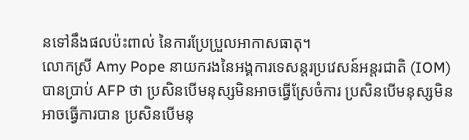នទៅនឹងផលប៉ះពាល់ នៃការប្រែប្រួលអាកាសធាតុ។
លោកស្រី Amy Pope នាយករងនៃអង្គការទេសន្តរប្រវេសន៍អន្តរជាតិ (IOM)បានប្រាប់ AFP ថា ប្រសិនបើមនុស្សមិនអាចធ្វើស្រែចំការ ប្រសិនបើមនុស្សមិនអាចធ្វើការបាន ប្រសិនបើមនុ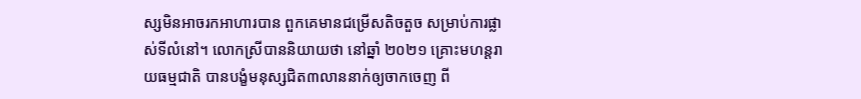ស្សមិនអាចរកអាហារបាន ពួកគេមានជម្រើសតិចតួច សម្រាប់ការផ្លាស់ទីលំនៅ។ លោកស្រីបាននិយាយថា នៅឆ្នាំ ២០២១ គ្រោះមហន្តរាយធម្មជាតិ បានបង្ខំមនុស្សជិត៣លាននាក់ឲ្យចាកចេញ ពី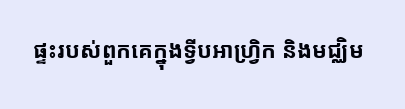ផ្ទះរបស់ពួកគេក្នុងទ្វីបអាហ្រ្វិក និងមជ្ឈិម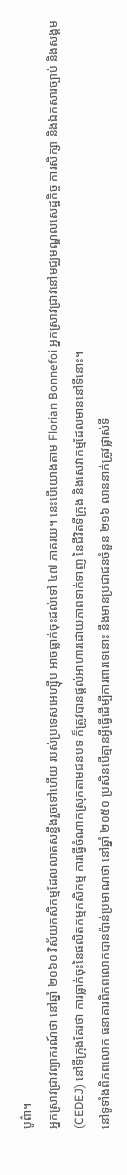បូព៌ា។
អ្នកស្រាវជ្រាវព្យាករណ៍ថា នៅឆ្នាំ ២០៦០ វិស័យកសិកម្មដែលលាតសន្ធឹងរួចទៅហើយ របស់ប្រទេសអេហ្ស៊ីប អាចធ្លាក់ចុះដល់ទៅ ៤៧ ភាគរយ។ នេះបើយោងតាម Florian Bonnefoi អ្នកស្រាវជ្រាវនៅមជ្ឈមណ្ឌលសេដ្ឋកិច្ច ការសិក្សា និងឯកសារច្បាប់ និងសង្គម (CEDEJ) នៅទីក្រុងគែរថា ការធ្លាក់ចុះនៃផលិតកម្មកសិកម្ម ការធ្វើចំណាកស្រុកតាមជនបទ ក៏ត្រូវបានផ្តល់អាហារដោយភាពទាក់ទាញ នៃជីវិតទីក្រុង និងសេវាកម្មដែលមាននៅទីនោះ។
នៅទូទាំងពិភពលោក ធនាគារពិភពលោកបានប៉ាន់ប្រមាណថា នៅឆ្នាំ ២០៥០ ប្រសិនបើគ្មានអ្វីធ្វើដើម្បីការពារទេនោះ នឹងមានប្រជាជនចំនួន ២១៦ លាននាក់ត្រូវផ្លាស់ទី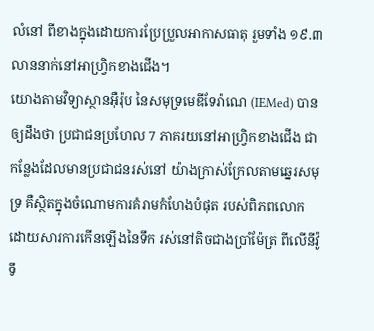លំនៅ ពីខាងក្នុងដោយការប្រែប្រួលអាកាសធាតុ រួមទាំង ១៩.៣ លាននាក់នៅអាហ្វ្រិកខាងជើង។
យោងតាមវិទ្យាស្ថានអ៊ឺរ៉ុប នៃសមុទ្រមេឌីទែរ៉ាណេ (IEMed) បានឲ្យដឹងថា ប្រជាជនប្រហែល 7 ភាគរយនៅអាហ្រ្វិកខាងជើង ជាកន្លែងដែលមានប្រជាជនរស់នៅ យ៉ាងក្រាស់ក្រែលតាមឆ្នេរសមុទ្រ គឺស្ថិតក្នុងចំណោមការគំរាមកំហែងបំផុត របស់ពិភពលោក ដោយសារការកើនឡើងនៃទឹក រស់នៅតិចជាងប្រាំម៉ែត្រ ពីលើនីវ៉ូទឹ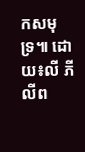កសមុទ្រ៕ ដោយ៖លី ភីលីព